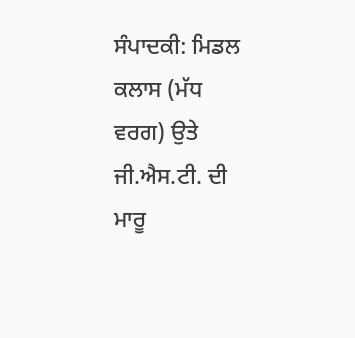ਸੰਪਾਦਕੀ: ਮਿਡਲ ਕਲਾਸ (ਮੱਧ ਵਰਗ) ਉਤੇ ਜੀ.ਐਸ.ਟੀ. ਦੀ ਮਾਰੂ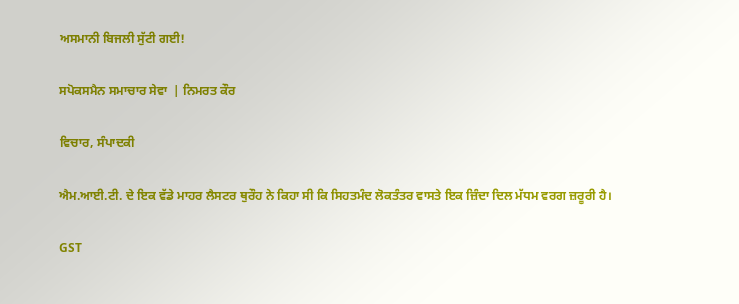ਅਸਮਾਨੀ ਬਿਜਲੀ ਸੁੱਟੀ ਗਈ!

ਸਪੋਕਸਮੈਨ ਸਮਾਚਾਰ ਸੇਵਾ  | ਨਿਮਰਤ ਕੌਰ

ਵਿਚਾਰ, ਸੰਪਾਦਕੀ

ਐਮ.ਆਈ.ਟੀ. ਦੇ ਇਕ ਵੱਡੇ ਮਾਹਰ ਲੈਸਟਰ ਥੁਰੌਹ ਨੇ ਕਿਹਾ ਸੀ ਕਿ ਸਿਹਤਮੰਦ ਲੋਕਤੰਤਰ ਵਾਸਤੇ ਇਕ ਜ਼ਿੰਦਾ ਦਿਲ ਮੱਧਮ ਵਰਗ ਜ਼ਰੂਰੀ ਹੈ।

GST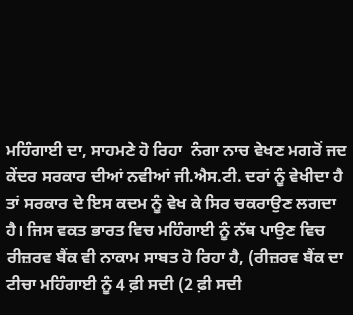ਮਹਿੰਗਾਈ ਦਾ, ਸਾਹਮਣੇ ਹੋ ਰਿਹਾ  ਨੰਗਾ ਨਾਚ ਵੇਖਣ ਮਗਰੋਂ ਜਦ ਕੇਂਦਰ ਸਰਕਾਰ ਦੀਆਂ ਨਵੀਆਂ ਜੀ.ਐਸ.ਟੀ. ਦਰਾਂ ਨੂੰ ਵੇਖੀਦਾ ਹੈ ਤਾਂ ਸਰਕਾਰ ਦੇ ਇਸ ਕਦਮ ਨੂੰ ਵੇਖ ਕੇ ਸਿਰ ਚਕਰਾਉਣ ਲਗਦਾ ਹੈ। ਜਿਸ ਵਕਤ ਭਾਰਤ ਵਿਚ ਮਹਿੰਗਾਈ ਨੂੰ ਨੱਥ ਪਾਉਣ ਵਿਚ ਰੀਜ਼ਰਵ ਬੈਂਕ ਵੀ ਨਾਕਾਮ ਸਾਬਤ ਹੋ ਰਿਹਾ ਹੈ, (ਰੀਜ਼ਰਵ ਬੈਂਕ ਦਾ ਟੀਚਾ ਮਹਿੰਗਾਈ ਨੂੰ 4 ਫ਼ੀ ਸਦੀ (2 ਫ਼ੀ ਸਦੀ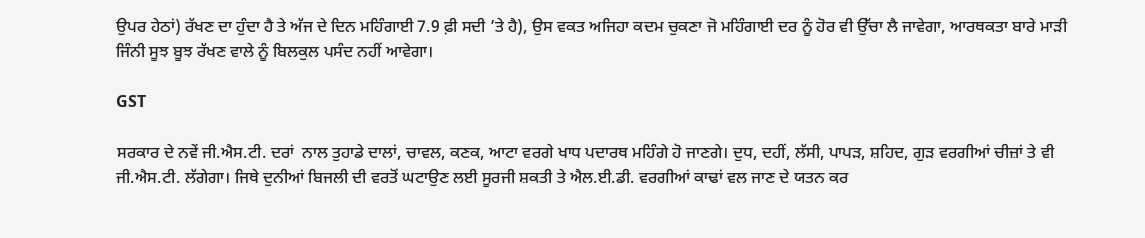ਉਪਰ ਹੇਠਾਂ) ਰੱਖਣ ਦਾ ਹੁੰਦਾ ਹੈ ਤੇ ਅੱਜ ਦੇ ਦਿਨ ਮਹਿੰਗਾਈ 7.9 ਫ਼ੀ ਸਦੀ ’ਤੇ ਹੈ), ਉਸ ਵਕਤ ਅਜਿਹਾ ਕਦਮ ਚੁਕਣਾ ਜੋ ਮਹਿੰਗਾਈ ਦਰ ਨੂੰ ਹੋਰ ਵੀ ਉੱਚਾ ਲੈ ਜਾਵੇਗਾ, ਆਰਥਕਤਾ ਬਾਰੇ ਮਾੜੀ ਜਿੰਨੀ ਸੂਝ ਬੂਝ ਰੱਖਣ ਵਾਲੇ ਨੂੰ ਬਿਲਕੁਲ ਪਸੰਦ ਨਹੀਂ ਆਵੇਗਾ।

GST

ਸਰਕਾਰ ਦੇ ਨਵੇਂ ਜੀ.ਐਸ.ਟੀ. ਦਰਾਂ  ਨਾਲ ਤੁਹਾਡੇ ਦਾਲਾਂ, ਚਾਵਲ, ਕਣਕ, ਆਟਾ ਵਰਗੇ ਖਾਧ ਪਦਾਰਥ ਮਹਿੰਗੇ ਹੋ ਜਾਣਗੇ। ਦੁਧ, ਦਹੀਂ, ਲੱਸੀ, ਪਾਪੜ, ਸ਼ਹਿਦ, ਗੁੜ ਵਰਗੀਆਂ ਚੀਜ਼ਾਂ ਤੇ ਵੀ ਜੀ.ਐਸ.ਟੀ. ਲੱਗੇਗਾ। ਜਿਥੇ ਦੁਨੀਆਂ ਬਿਜਲੀ ਦੀ ਵਰਤੋਂ ਘਟਾਉਣ ਲਈ ਸੂਰਜੀ ਸ਼ਕਤੀ ਤੇ ਐਲ.ਈ.ਡੀ. ਵਰਗੀਆਂ ਕਾਢਾਂ ਵਲ ਜਾਣ ਦੇ ਯਤਨ ਕਰ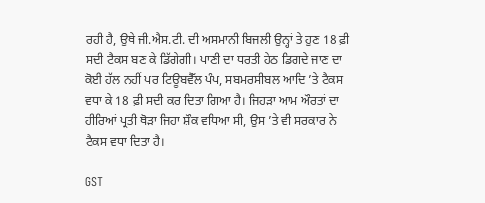ਰਹੀ ਹੈ, ਉਥੇ ਜੀ.ਐਸ.ਟੀ. ਦੀ ਅਸਮਾਨੀ ਬਿਜਲੀ ਉਨ੍ਹਾਂ ਤੇ ਹੁਣ 18 ਫ਼ੀ ਸਦੀ ਟੈਕਸ ਬਣ ਕੇ ਡਿੱਗੇਗੀ। ਪਾਣੀ ਦਾ ਧਰਤੀ ਹੇਠ ਡਿਗਦੇ ਜਾਣ ਦਾ ਕੋਈ ਹੱਲ ਨਹੀਂ ਪਰ ਟਿਊਬਵੈੱਲ ਪੰਪ, ਸਬਮਰਸੀਬਲ ਆਦਿ ’ਤੇ ਟੈਕਸ ਵਧਾ ਕੇ 18 ਫ਼ੀ ਸਦੀ ਕਰ ਦਿਤਾ ਗਿਆ ਹੈ। ਜਿਹੜਾ ਆਮ ਔਰਤਾਂ ਦਾ ਹੀਰਿਆਂ ਪ੍ਰਤੀ ਥੋੜਾ ਜਿਹਾ ਸ਼ੌਕ ਵਧਿਆ ਸੀ, ਉਸ ’ਤੇ ਵੀ ਸਰਕਾਰ ਨੇ ਟੈਕਸ ਵਧਾ ਦਿਤਾ ਹੈ।

GST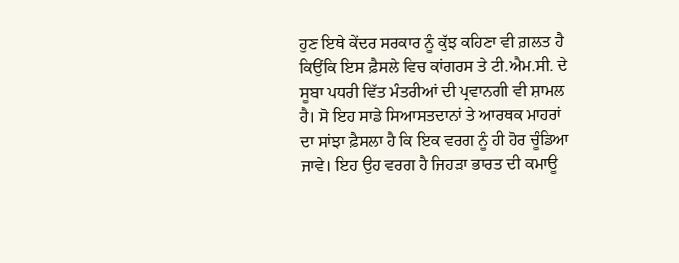ਹੁਣ ਇਥੇ ਕੇਂਦਰ ਸਰਕਾਰ ਨੂੰ ਕੁੱਝ ਕਹਿਣਾ ਵੀ ਗ਼ਲਤ ਹੈ ਕਿਉਂਕਿ ਇਸ ਫ਼ੈਸਲੇ ਵਿਚ ਕਾਂਗਰਸ ਤੇ ਟੀ.ਐਮ.ਸੀ. ਦੇ ਸੂਬਾ ਪਧਰੀ ਵਿੱਤ ਮੰਤਰੀਆਂ ਦੀ ਪ੍ਰਵਾਨਗੀ ਵੀ ਸ਼ਾਮਲ ਹੈ। ਸੋ ਇਹ ਸਾਡੇ ਸਿਆਸਤਦਾਨਾਂ ਤੇ ਆਰਥਕ ਮਾਹਰਾਂ ਦਾ ਸਾਂਝਾ ਫ਼ੈਸਲਾ ਹੈ ਕਿ ਇਕ ਵਰਗ ਨੂੰ ਹੀ ਹੋਰ ਚੂੰਡਿਆ ਜਾਵੇ। ਇਹ ਉਹ ਵਰਗ ਹੈ ਜਿਹੜਾ ਭਾਰਤ ਦੀ ਕਮਾਊ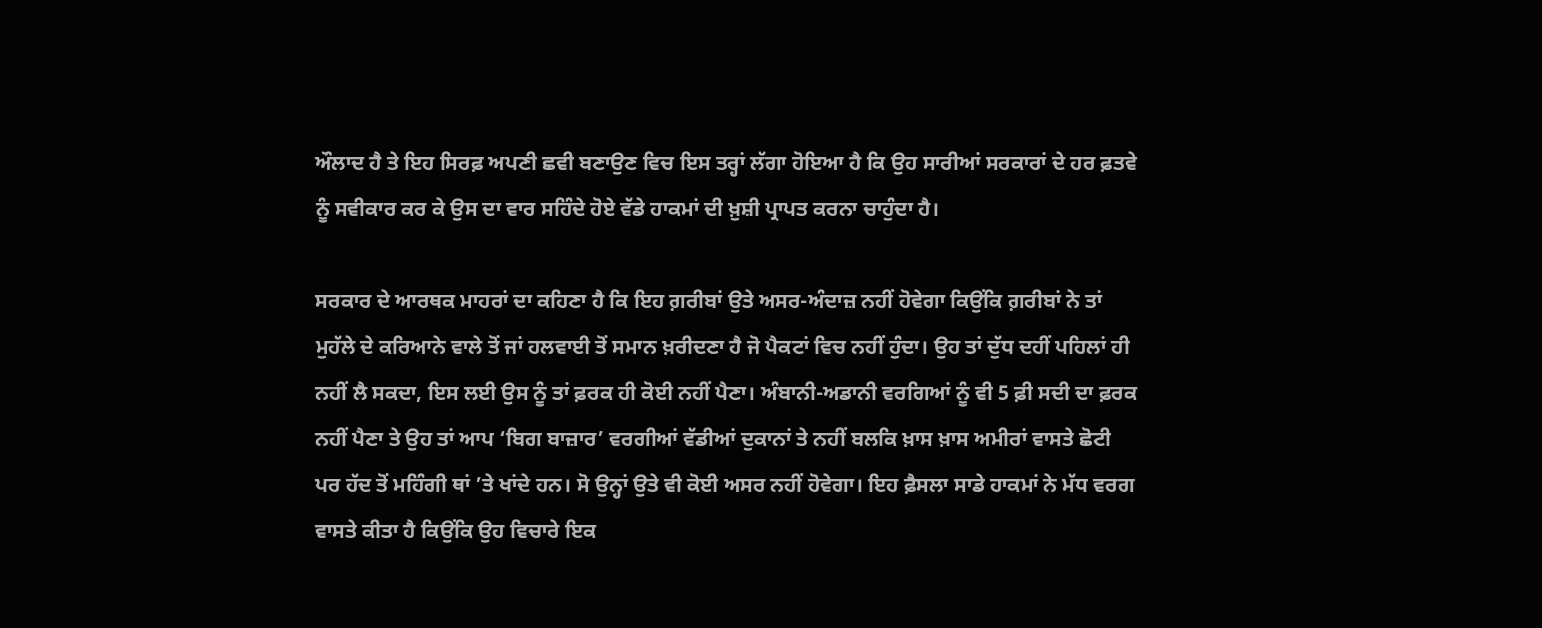ਔਲਾਦ ਹੈ ਤੇ ਇਹ ਸਿਰਫ਼ ਅਪਣੀ ਛਵੀ ਬਣਾਉਣ ਵਿਚ ਇਸ ਤਰ੍ਹਾਂ ਲੱਗਾ ਹੋਇਆ ਹੈ ਕਿ ਉਹ ਸਾਰੀਆਂ ਸਰਕਾਰਾਂ ਦੇ ਹਰ ਫ਼ਤਵੇ ਨੂੰ ਸਵੀਕਾਰ ਕਰ ਕੇ ਉਸ ਦਾ ਵਾਰ ਸਹਿੰਦੇ ਹੋਏ ਵੱਡੇ ਹਾਕਮਾਂ ਦੀ ਖ਼ੁਸ਼ੀ ਪ੍ਰਾਪਤ ਕਰਨਾ ਚਾਹੁੰਦਾ ਹੈ।

ਸਰਕਾਰ ਦੇ ਆਰਥਕ ਮਾਹਰਾਂ ਦਾ ਕਹਿਣਾ ਹੈ ਕਿ ਇਹ ਗ਼ਰੀਬਾਂ ਉਤੇ ਅਸਰ-ਅੰਦਾਜ਼ ਨਹੀਂ ਹੋਵੇਗਾ ਕਿਉਂਕਿ ਗ਼ਰੀਬਾਂ ਨੇ ਤਾਂ ਮੁਹੱਲੇ ਦੇ ਕਰਿਆਨੇ ਵਾਲੇ ਤੋਂ ਜਾਂ ਹਲਵਾਈ ਤੋਂ ਸਮਾਨ ਖ਼ਰੀਦਣਾ ਹੈ ਜੋ ਪੈਕਟਾਂ ਵਿਚ ਨਹੀਂ ਹੁੰਦਾ। ਉਹ ਤਾਂ ਦੁੱਧ ਦਹੀਂ ਪਹਿਲਾਂ ਹੀ ਨਹੀਂ ਲੈ ਸਕਦਾ, ਇਸ ਲਈ ਉਸ ਨੂੰ ਤਾਂ ਫ਼ਰਕ ਹੀ ਕੋਈ ਨਹੀਂ ਪੈਣਾ। ਅੰਬਾਨੀ-ਅਡਾਨੀ ਵਰਗਿਆਂ ਨੂੰ ਵੀ 5 ਫ਼ੀ ਸਦੀ ਦਾ ਫ਼ਰਕ ਨਹੀਂ ਪੈਣਾ ਤੇ ਉਹ ਤਾਂ ਆਪ ‘ਬਿਗ ਬਾਜ਼ਾਰ’ ਵਰਗੀਆਂ ਵੱਡੀਆਂ ਦੁਕਾਨਾਂ ਤੇ ਨਹੀਂ ਬਲਕਿ ਖ਼ਾਸ ਖ਼ਾਸ ਅਮੀਰਾਂ ਵਾਸਤੇ ਛੋਟੀ ਪਰ ਹੱਦ ਤੋਂ ਮਹਿੰਗੀ ਥਾਂ ’ਤੇ ਖਾਂਦੇ ਹਨ। ਸੋ ਉਨ੍ਹਾਂ ਉਤੇ ਵੀ ਕੋਈ ਅਸਰ ਨਹੀਂ ਹੋਵੇਗਾ। ਇਹ ਫ਼ੈਸਲਾ ਸਾਡੇ ਹਾਕਮਾਂ ਨੇ ਮੱਧ ਵਰਗ ਵਾਸਤੇ ਕੀਤਾ ਹੈ ਕਿਉਂਕਿ ਉਹ ਵਿਚਾਰੇ ਇਕ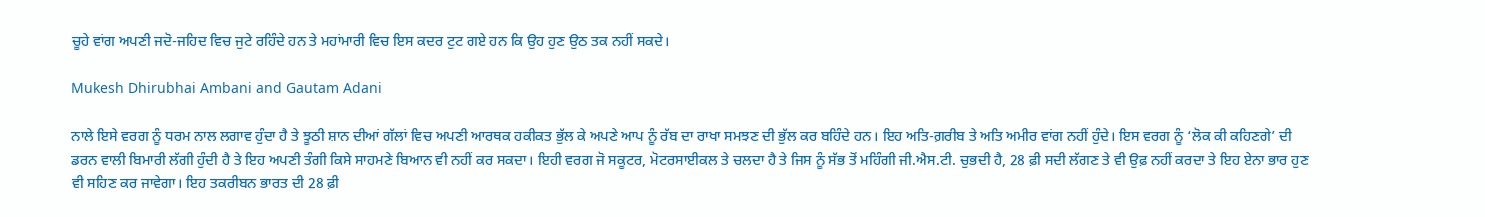ਚੂਹੇ ਵਾਂਗ ਅਪਣੀ ਜਦੋ-ਜਹਿਦ ਵਿਚ ਜੁਟੇ ਰਹਿੰਦੇ ਹਨ ਤੇ ਮਹਾਂਮਾਰੀ ਵਿਚ ਇਸ ਕਦਰ ਟੁਟ ਗਏ ਹਨ ਕਿ ਉਹ ਹੁਣ ਉਠ ਤਕ ਨਹੀਂ ਸਕਦੇ।

Mukesh Dhirubhai Ambani and Gautam Adani

ਨਾਲੇ ਇਸੇ ਵਰਗ ਨੂੰ ਧਰਮ ਨਾਲ ਲਗਾਵ ਹੁੰਦਾ ਹੈ ਤੇ ਝੂਠੀ ਸ਼ਾਨ ਦੀਆਂ ਗੱਲਾਂ ਵਿਚ ਅਪਣੀ ਆਰਥਕ ਹਕੀਕਤ ਭੁੱਲ ਕੇ ਅਪਣੇ ਆਪ ਨੂੰ ਰੱਬ ਦਾ ਰਾਖਾ ਸਮਝਣ ਦੀ ਭੁੱਲ ਕਰ ਬਹਿੰਦੇ ਹਨ। ਇਹ ਅਤਿ-ਗ਼ਰੀਬ ਤੇ ਅਤਿ ਅਮੀਰ ਵਾਂਗ ਨਹੀਂ ਹੁੰਦੇ। ਇਸ ਵਰਗ ਨੂੰ ‘ਲੋਕ ਕੀ ਕਹਿਣਗੇ’ ਦੀ ਡਰਨ ਵਾਲੀ ਬਿਮਾਰੀ ਲੱਗੀ ਹੁੰਦੀ ਹੈ ਤੇ ਇਹ ਅਪਣੀ ਤੰਗੀ ਕਿਸੇ ਸਾਹਮਣੇ ਬਿਆਨ ਵੀ ਨਹੀਂ ਕਰ ਸਕਦਾ। ਇਹੀ ਵਰਗ ਜੋ ਸਕੂਟਰ, ਮੋਟਰਸਾਈਕਲ ਤੇ ਚਲਦਾ ਹੈ ਤੇ ਜਿਸ ਨੂੰ ਸੱਭ ਤੋਂ ਮਹਿੰਗੀ ਜੀ.ਐਸ.ਟੀ. ਚੁਭਦੀ ਹੈ, 28 ਫ਼ੀ ਸਦੀ ਲੱਗਣ ਤੇ ਵੀ ਉਫ਼ ਨਹੀਂ ਕਰਦਾ ਤੇ ਇਹ ਏਨਾ ਭਾਰ ਹੁਣ ਵੀ ਸਹਿਣ ਕਰ ਜਾਵੇਗਾ। ਇਹ ਤਕਰੀਬਨ ਭਾਰਤ ਦੀ 28 ਫ਼ੀ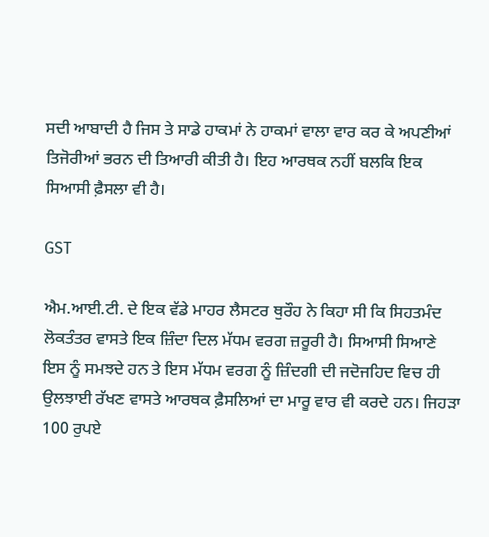ਸਦੀ ਆਬਾਦੀ ਹੈ ਜਿਸ ਤੇ ਸਾਡੇ ਹਾਕਮਾਂ ਨੇ ਹਾਕਮਾਂ ਵਾਲਾ ਵਾਰ ਕਰ ਕੇ ਅਪਣੀਆਂ ਤਿਜੋਰੀਆਂ ਭਰਨ ਦੀ ਤਿਆਰੀ ਕੀਤੀ ਹੈ। ਇਹ ਆਰਥਕ ਨਹੀਂ ਬਲਕਿ ਇਕ ਸਿਆਸੀ ਫ਼ੈਸਲਾ ਵੀ ਹੈ।

GST

ਐਮ.ਆਈ.ਟੀ. ਦੇ ਇਕ ਵੱਡੇ ਮਾਹਰ ਲੈਸਟਰ ਥੁਰੌਹ ਨੇ ਕਿਹਾ ਸੀ ਕਿ ਸਿਹਤਮੰਦ ਲੋਕਤੰਤਰ ਵਾਸਤੇ ਇਕ ਜ਼ਿੰਦਾ ਦਿਲ ਮੱਧਮ ਵਰਗ ਜ਼ਰੂਰੀ ਹੈ। ਸਿਆਸੀ ਸਿਆਣੇ ਇਸ ਨੂੰ ਸਮਝਦੇ ਹਨ ਤੇ ਇਸ ਮੱਧਮ ਵਰਗ ਨੂੰ ਜ਼ਿੰਦਗੀ ਦੀ ਜਦੋਜਹਿਦ ਵਿਚ ਹੀ ਉਲਝਾਈ ਰੱਖਣ ਵਾਸਤੇ ਆਰਥਕ ਫ਼ੈਸਲਿਆਂ ਦਾ ਮਾਰੂ ਵਾਰ ਵੀ ਕਰਦੇ ਹਨ। ਜਿਹੜਾ 100 ਰੁਪਏ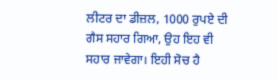ਲੀਟਰ ਦਾ ਡੀਜ਼ਲ, 1000 ਰੁਪਏ ਦੀ ਗੈਸ ਸਹਾਰ ਗਿਆ, ਉਹ ਇਹ ਵੀ ਸਹਾਰ ਜਾਵੇਗਾ। ਇਹੀ ਸੋਚ ਹੈ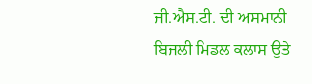ਜੀ.ਐਸ.ਟੀ. ਦੀ ਅਸਮਾਨੀ ਬਿਜਲੀ ਮਿਡਲ ਕਲਾਸ ਉਤੇ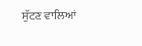ਸੁੱਟਣ ਵਾਲਿਆਂ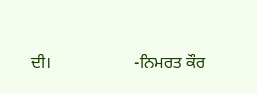ਦੀ।                    -ਨਿਮਰਤ ਕੌਰ